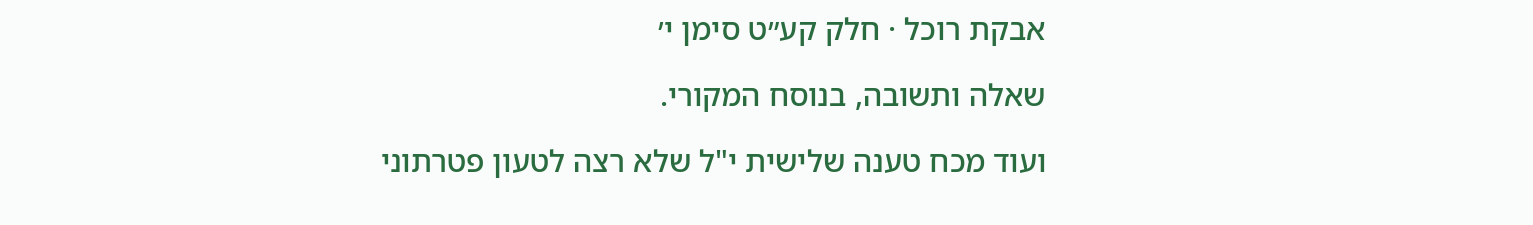אבקת רוכל · חלק קע״ט סימן י׳

שאלה ותשובה, בנוסח המקורי.

ועוד מכח טענה שלישית י"ל שלא רצה לטעון פטרתוני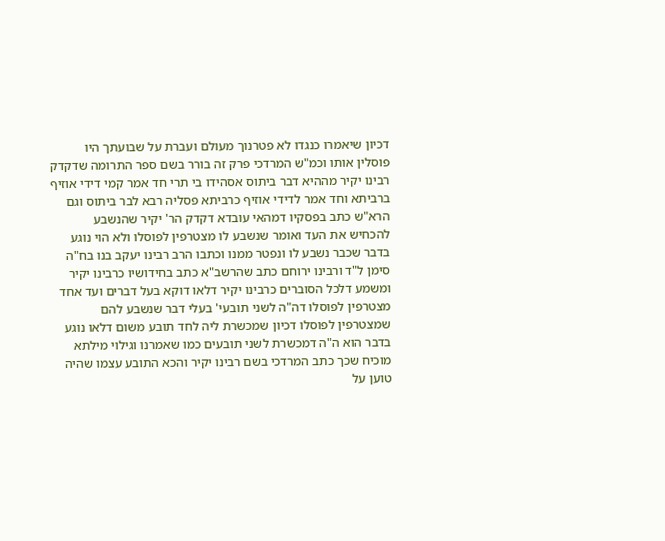דכיון שיאמרו כנגדו לא פטרנוך מעולם ועברת על שבועתך היו פוסלין אותו וכמ"ש המרדכי פרק זה בורר בשם ספר התרומה שדקדק רבינו יקיר מההיא דבר ביתוס אסהידו בי תרי חד אמר קמי דידי אוזיף ברביתא וחד אמר לדידי אוזיף כרביתא פסליה רבא לבר ביתוס וגם הרא"ש כתב בפסקיו דמהאי עובדא דקדק הר' יקיר שהנשבע להכחיש את העד ואומר שנשבע לו מצטרפין לפוסלו ולא הוי נוגע בדבר שכבר נשבע לו ונפטר ממנו וכתבו הרב רבינו יעקב בנו בח"ה סימן ל"ד ורבינו ירוחם כתב שהרשב"א כתב בחידושיו כרבינו יקיר ומשמע דלכל הסוברים כרבינו יקיר דלאו דוקא בעל דברים ועד אחד מצטרפין לפוסלו דה"ה לשני תובעי' בעלי דבר שנשבע להם שמצטרפין לפוסלו דכיון שמכשרת ליה לחד תובע משום דלאו נוגע בדבר הוא ה"ה דמכשרת לשני תובעים כמו שאמרנו וגילוי מילתא מוכיח שכך כתב המרדכי בשם רבינו יקיר והכא התובע עצמו שהיה טוען על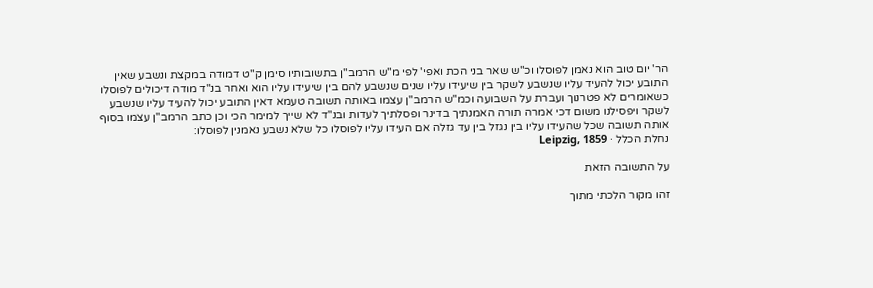הר' יום טוב הוא נאמן לפוסלו וכ"ש שאר בני הכת ואפי' לפי מ"ש הרמב"ן בתשובותיו סימן ק"ט דמודה במקצת ונשבע שאין התובע יכול להעיד עליו שנשבע לשקר בין שיעידו עליו שנים שנשבע להם בין שיעידו עליו הוא ואחר בנ"ד מודה דיכולים לפוסלו כשאומרים לא פטרנוך ועברת על השבועה וכמ"ש הרמב"ן עצמו באותה תשובה טעמא דאין התובע יכול להעיד עליו שנשבע לשקר ויפסילנו משום דכי אמרה תורה האמנתיך בדינר ופסלתיך לעדות ובנ"ד לא שייך למימר הכי וכן כתב הרמב"ן עצמו בסוף אותה תשובה שכל שהעידו עליו בין נגזל בין עד גזלה אם העידו עליו לפוסלו כל שלא נשבע נאמנין לפוסלו:
נחלת הכלל · Leipzig, 1859

על התשובה הזאת

זהו מקור הלכתי מתוך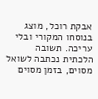אבקת רוכל, מוצג בנוסחו המקורי ובלי עריכה. תשובה הלכתית נכתבה לשואל מסוים, בזמן מסוים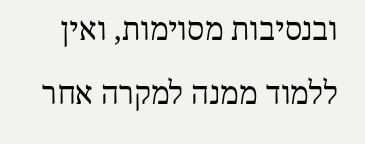ובנסיבות מסוימות, ואין ללמוד ממנה למקרה אחר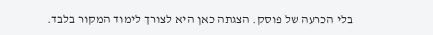בלי הכרעה של פוסק. הצגתה כאן היא לצורך לימוד המקור בלבד.